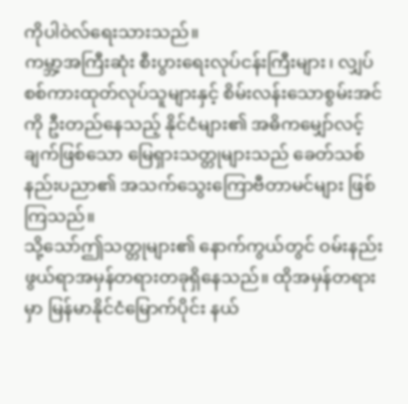ကိုပါဝဲလ်ရေးသားသည်။
ကမ္ဘာ့အကြီးဆုံး စီးပွားရေးလုပ်ငန်းကြီးများ၊ လျှပ်စစ်ကားထုတ်လုပ်သူများနှင့် စိမ်းလန်းသောစွမ်းအင်ကို ဦးတည်နေသည့် နိုင်ငံများ၏ အဓိကမျှော်လင့်ချက်ဖြစ်သော မြေရှားသတ္တုများသည် ခေတ်သစ်နည်းပညာ၏ အသက်သွေးကြောဗီတာမင်များ ဖြစ်ကြသည်။
သို့သော်ဤသတ္တုများ၏ နောက်ကွယ်တွင် ဝမ်းနည်းဖွယ်ရာအမှန်တရားတခုရှိနေသည်။ ထိုအမှန်တရားမှာ မြန်မာနိုင်ငံမြောက်ပိုင်း နယ်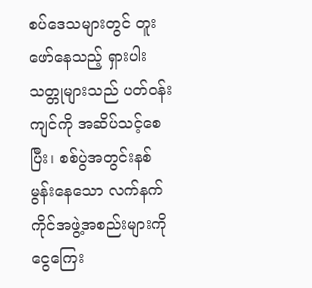စပ်ဒေသများတွင် တူးဖော်နေသည့် ရှားပါးသတ္တုများသည် ပတ်ဝန်းကျင်ကို အဆိပ်သင့်စေပြီး၊ စစ်ပွဲအတွင်းနစ်မွန်းနေသော လက်နက်ကိုင်အဖွဲ့အစည်းများကို ငွေကြေး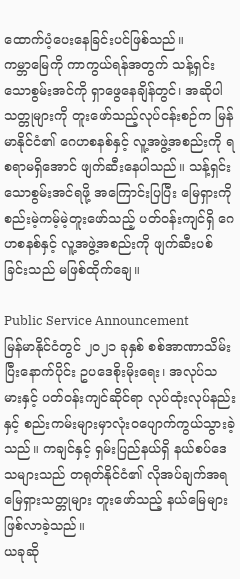ထောက်ပံ့ပေးနေခြင်းပင်ဖြစ်သည်။
ကမ္ဘာမြေကို ကာကွယ်ရန်အတွက် သန့်ရှင်းသောစွမ်းအင်ကို ရှာဖွေနေချိန်တွင်၊ အဆိုပါသတ္တုများကို တူးဖော်သည့်လုပ်ငန်းစဉ်က မြန်မာနိုင်ငံ၏ ဂေဟစနစ်နှင့် လူ့အဖွဲ့အစည်းကို ရစရာမရှိအောင် ဖျက်ဆီးနေပါသည်။ သန့်ရှင်းသောစွမ်းအင်ရဖို့ အကြောင်းပြပြီး မြေရှားကို စည်းမဲ့ကမ့်မဲ့တူးဖော်သည့် ပတ်ဝန်းကျင်ရှိ ဂေဟစနစ်နှင့် လူ့အဖွဲ့အစည်းကို ဖျက်ဆီးပစ်ခြင်းသည် မဖြစ်ထိုက်ချေ။

Public Service Announcement
မြန်မာနိုင်ငံတွင် ၂၀၂၁ ခုနှစ် စစ်အာဏာသိမ်းပြီးနောက်ပိုင်း ဥပဒေစိုးမိုးရေး၊ အလုပ်သမားနှင့် ပတ်ဝန်းကျင်ဆိုင်ရာ လုပ်ထုံးလုပ်နည်းနှင့် စည်းကမ်းများမှာလုံးဝပျောက်ကွယ်သွားခဲ့သည်။ ကချင်နှင့် ရှမ်းပြည်နယ်ရှိ နယ်စပ်ဒေသများသည် တရုတ်နိုင်ငံ၏ လိုအပ်ချက်အရ မြေရှားသတ္တုများ တူးဖော်သည့် နယ်မြေများ ဖြစ်လာခဲ့သည်။
ယခုဆို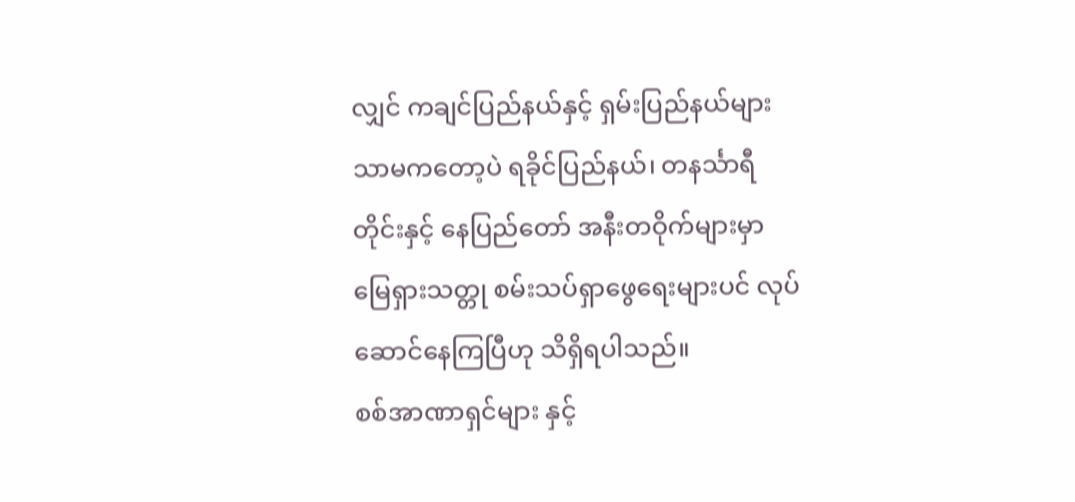လျှင် ကချင်ပြည်နယ်နှင့် ရှမ်းပြည်နယ်များ သာမကတော့ပဲ ရခိုင်ပြည်နယ်၊ တနင်္သာရီတိုင်းနှင့် နေပြည်တော် အနီးတဝိုက်များမှာ မြေရှားသတ္တု စမ်းသပ်ရှာဖွေရေးများပင် လုပ်ဆောင်နေကြပြီဟု သိရှိရပါသည်။
စစ်အာဏာရှင်များ နှင့်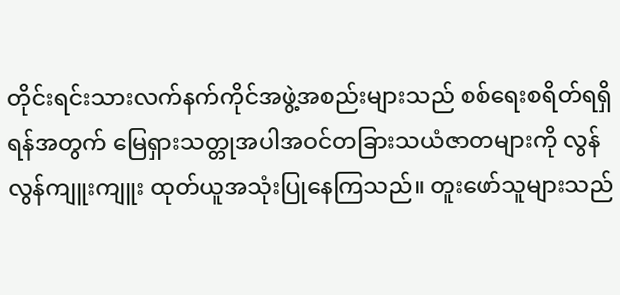တိုင်းရင်းသားလက်နက်ကိုင်အဖွဲ့အစည်းများသည် စစ်ရေးစရိတ်ရရှိရန်အတွက် မြေရှားသတ္တုအပါအဝင်တခြားသယံဇာတများကို လွန်လွန်ကျူးကျူး ထုတ်ယူအသုံးပြုနေကြသည်။ တူးဖော်သူများသည်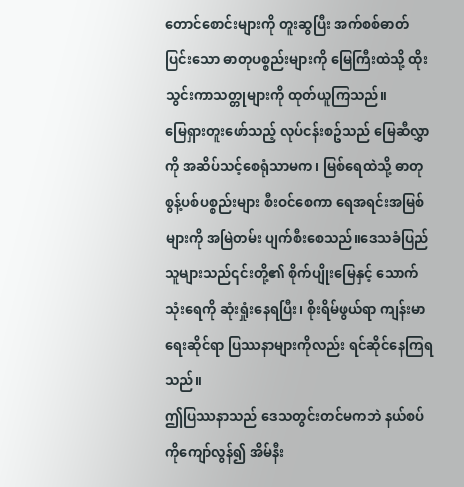တောင်စောင်းများကို တူးဆွပြီး အက်စစ်ဓာတ်ပြင်းသော ဓာတုပစ္စည်းများကို မြေကြီးထဲသို့ ထိုးသွင်းကာသတ္တုများကို ထုတ်ယူကြသည်။
မြေရှားတူးဖော်သည့် လုပ်ငန်းစဥ်သည် မြေဆီလွှာကို အဆိပ်သင့်စေရုံသာမက၊ မြစ်ရေထဲသို့ ဓာတုစွန့်ပစ်ပစ္စည်းများ စီးဝင်စေကာ ရေအရင်းအမြစ်များကို အမြဲတမ်း ပျက်စီးစေသည်။ဒေသခံပြည်သူများသည်၎င်းတို့၏ စိုက်ပျိုးမြေနှင့် သောက်သုံးရေကို ဆုံးရှုံးနေရပြီး၊ စိုးရိမ်ဖွယ်ရာ ကျန်းမာရေးဆိုင်ရာ ပြဿနာများကိုလည်း ရင်ဆိုင်နေကြရသည်။
ဤပြဿနာသည် ဒေသတွင်းတင်မကဘဲ နယ်စပ်ကိုကျော်လွန်၍ အိမ်နီး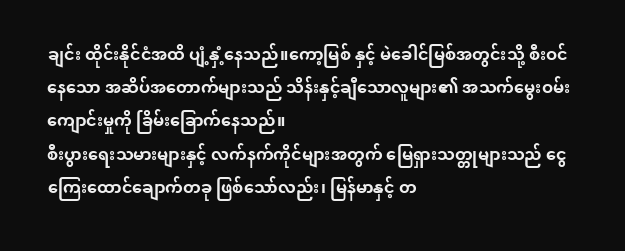ချင်း ထိုင်းနိုင်ငံအထိ ပျံ့နှံ့နေသည်။ကော့မြစ် နှင့် မဲခေါင်မြစ်အတွင်းသို့ စီးဝင်နေသော အဆိပ်အတောက်များသည် သိန်းနှင့်ချီသောလူများ၏ အသက်မွေးဝမ်းကျောင်းမှုကို ခြိမ်းခြောက်နေသည်။
စီးပွားရေးသမားများနှင့် လက်နက်ကိုင်များအတွက် မြေရှားသတ္တုများသည် ငွေကြေးထောင်ချောက်တခု ဖြစ်သော်လည်း၊ မြန်မာနှင့် တ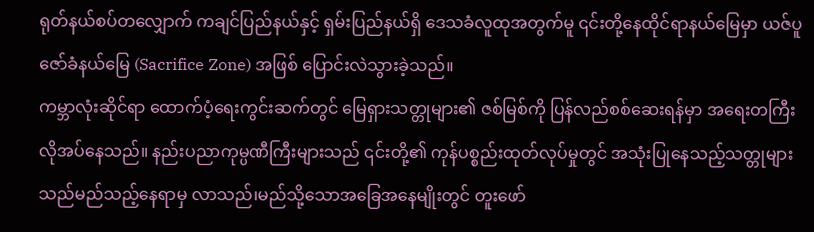ရုတ်နယ်စပ်တလျှောက် ကချင်ပြည်နယ်နှင့် ရှမ်းပြည်နယ်ရှိ ဒေသခံလူထုအတွက်မူ ၎င်းတို့နေထိုင်ရာနယ်မြေမှာ ယဇ်ပူဇော်ခံနယ်မြေ (Sacrifice Zone) အဖြစ် ပြောင်းလဲသွားခဲ့သည်။
ကမ္ဘာလုံးဆိုင်ရာ ထောက်ပံ့ရေးကွင်းဆက်တွင် မြေရှားသတ္တုများ၏ ဇစ်မြစ်ကို ပြန်လည်စစ်ဆေးရန်မှာ အရေးတကြီး လိုအပ်နေသည်။ နည်းပညာကုမ္ပဏီကြီးများသည် ၎င်းတို့၏ ကုန်ပစ္စည်းထုတ်လုပ်မှုတွင် အသုံးပြုနေသည့်သတ္တုများသည်မည်သည့်နေရာမှ လာသည်၊မည်သို့သောအခြေအနေမျိုးတွင် တူးဖော်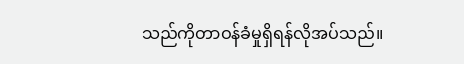သည်ကိုတာဝန်ခံမှုရှိရန်လိုအပ်သည်။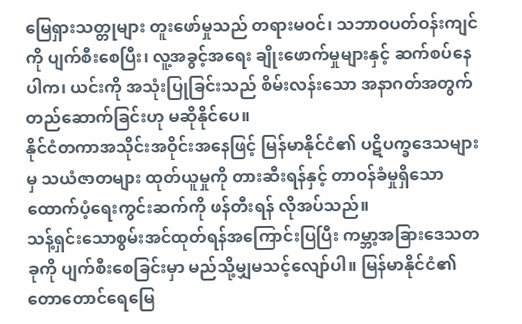မြေရှားသတ္တုများ တူးဖော်မှုသည် တရားမဝင်၊ သဘာဝပတ်ဝန်းကျင်ကို ပျက်စီးစေပြီး၊ လူ့အခွင့်အရေး ချိုးဖောက်မှုများနှင့် ဆက်စပ်နေပါက၊ ယင်းကို အသုံးပြုခြင်းသည် စိမ်းလန်းသော အနာဂတ်အတွက် တည်ဆောက်ခြင်းဟု မဆိုနိုင်ပေ။
နိုင်ငံတကာအသိုင်းအဝိုင်းအနေဖြင့် မြန်မာနိုင်ငံ၏ ပဋိပက္ခဒေသများမှ သယံဇာတများ ထုတ်ယူမှုကို တားဆီးရန်နှင့် တာဝန်ခံမှုရှိသော ထောက်ပံ့ရေးကွင်းဆက်ကို ဖန်တီးရန် လိုအပ်သည်။
သန့်ရှင်းသောစွမ်းအင်ထုတ်ရန်အကြောင်းပြပြီး ကမ္ဘာ့အခြားဒေသတခုကို ပျက်စီးစေခြင်းမှာ မည်သို့မျှမသင့်လျော်ပါ။ မြန်မာနိုင်ငံ၏ တောတောင်ရေမြေ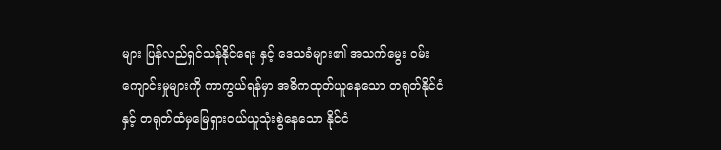များ ပြန်လည်ရှင်သန်နိုင်ရေး နှင့် ဒေသခံများ၏ အသက်မွေး ဝမ်းကျောင်းမှုများကို ကာကွယ်ရန်မှာ အဓိကထုတ်ယူနေသော တရုတ်နိုင်ငံ နှင့် တရုတ်ထံမှမြေရှားဝယ်ယူသုံးစွဲနေသော နိုင်ငံ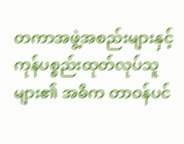တကာအဖွဲ့အစည်းများနှင့် ကုန်ပစ္စည်းထုတ်လုပ်သူများ၏ အဓိက တာဝန်ပင်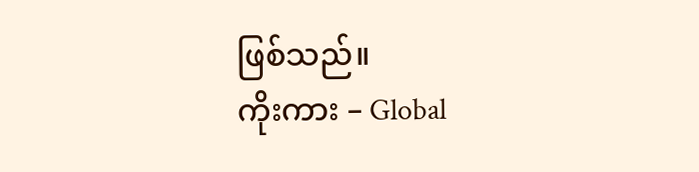ဖြစ်သည်။
ကိုးကား – Global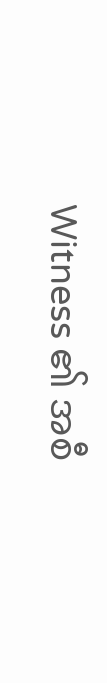Witness ၏ အစီ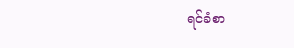ရင်ခံစာ